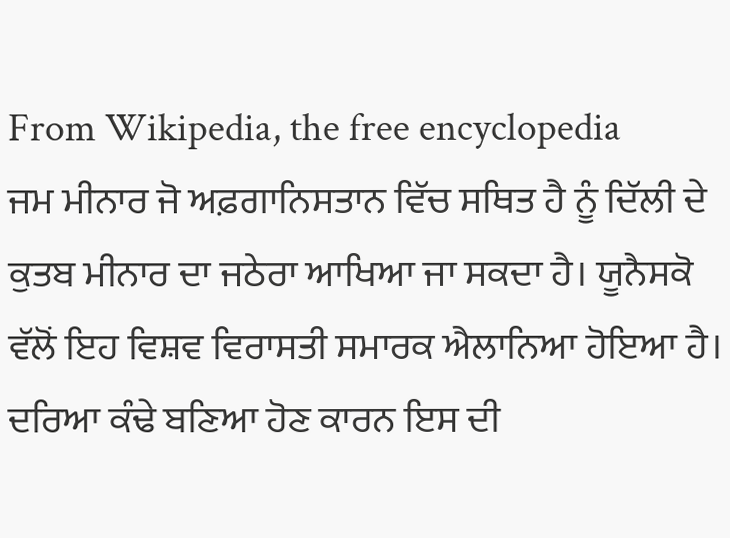From Wikipedia, the free encyclopedia
ਜਮ ਮੀਨਾਰ ਜੋ ਅਫ਼ਗਾਨਿਸਤਾਨ ਵਿੱਚ ਸਥਿਤ ਹੈ ਨੂੰ ਦਿੱਲੀ ਦੇ ਕੁਤਬ ਮੀਨਾਰ ਦਾ ਜਠੇਰਾ ਆਖਿਆ ਜਾ ਸਕਦਾ ਹੈ। ਯੂਨੈਸਕੋ ਵੱਲੋਂ ਇਹ ਵਿਸ਼ਵ ਵਿਰਾਸਤੀ ਸਮਾਰਕ ਐਲਾਨਿਆ ਹੋਇਆ ਹੈ। ਦਰਿਆ ਕੰਢੇ ਬਣਿਆ ਹੋਣ ਕਾਰਨ ਇਸ ਦੀ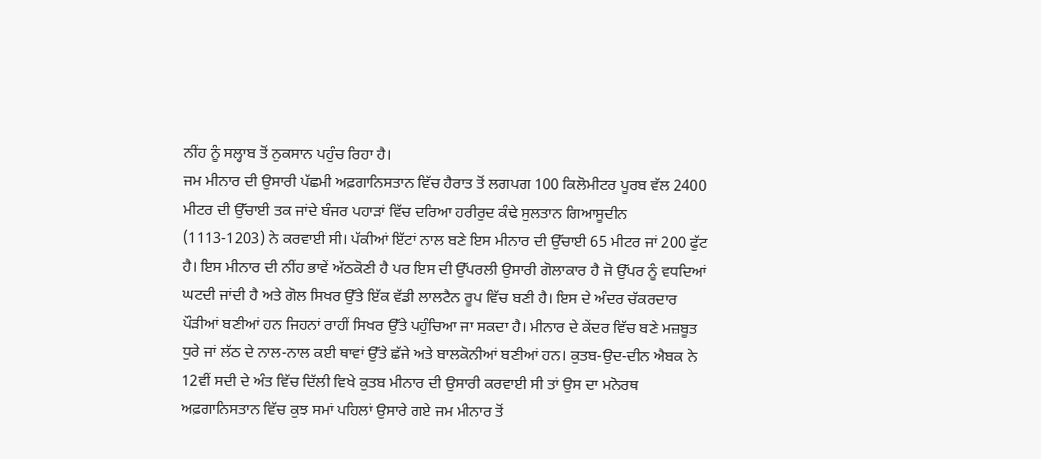ਨੀਂਹ ਨੂੰ ਸਲ੍ਹਾਬ ਤੋਂ ਨੁਕਸਾਨ ਪਹੁੰਚ ਰਿਹਾ ਹੈ।
ਜਮ ਮੀਨਾਰ ਦੀ ਉਸਾਰੀ ਪੱਛਮੀ ਅਫ਼ਗਾਨਿਸਤਾਨ ਵਿੱਚ ਹੈਰਾਤ ਤੋਂ ਲਗਪਗ 100 ਕਿਲੋਮੀਟਰ ਪੂਰਬ ਵੱਲ 2400 ਮੀਟਰ ਦੀ ਉੱਚਾਈ ਤਕ ਜਾਂਦੇ ਬੰਜਰ ਪਹਾੜਾਂ ਵਿੱਚ ਦਰਿਆ ਹਰੀਰੁਦ ਕੰਢੇ ਸੁਲਤਾਨ ਗਿਆਸੂਦੀਨ (1113-1203) ਨੇ ਕਰਵਾਈ ਸੀ। ਪੱਕੀਆਂ ਇੱਟਾਂ ਨਾਲ ਬਣੇ ਇਸ ਮੀਨਾਰ ਦੀ ਉੱਚਾਈ 65 ਮੀਟਰ ਜਾਂ 200 ਫੁੱਟ ਹੈ। ਇਸ ਮੀਨਾਰ ਦੀ ਨੀਂਹ ਭਾਵੇਂ ਅੱਠਕੋਣੀ ਹੈ ਪਰ ਇਸ ਦੀ ਉੱਪਰਲੀ ਉਸਾਰੀ ਗੋਲਾਕਾਰ ਹੈ ਜੋ ਉੱਪਰ ਨੂੰ ਵਧਦਿਆਂ ਘਟਦੀ ਜਾਂਦੀ ਹੈ ਅਤੇ ਗੋਲ ਸਿਖਰ ਉੱਤੇ ਇੱਕ ਵੱਡੀ ਲਾਲਟੈਨ ਰੂਪ ਵਿੱਚ ਬਣੀ ਹੈ। ਇਸ ਦੇ ਅੰਦਰ ਚੱਕਰਦਾਰ ਪੌੜੀਆਂ ਬਣੀਆਂ ਹਨ ਜਿਹਨਾਂ ਰਾਹੀਂ ਸਿਖਰ ਉੱਤੇ ਪਹੁੰਚਿਆ ਜਾ ਸਕਦਾ ਹੈ। ਮੀਨਾਰ ਦੇ ਕੇਂਦਰ ਵਿੱਚ ਬਣੇ ਮਜ਼ਬੂਤ ਧੁਰੇ ਜਾਂ ਲੱਠ ਦੇ ਨਾਲ-ਨਾਲ ਕਈ ਥਾਵਾਂ ਉੱਤੇ ਛੱਜੇ ਅਤੇ ਬਾਲਕੋਨੀਆਂ ਬਣੀਆਂ ਹਨ। ਕੁਤਬ-ਉਦ-ਦੀਨ ਐਬਕ ਨੇ 12ਵੀਂ ਸਦੀ ਦੇ ਅੰਤ ਵਿੱਚ ਦਿੱਲੀ ਵਿਖੇ ਕੁਤਬ ਮੀਨਾਰ ਦੀ ਉਸਾਰੀ ਕਰਵਾਈ ਸੀ ਤਾਂ ਉਸ ਦਾ ਮਨੋਰਥ ਅਫ਼ਗਾਨਿਸਤਾਨ ਵਿੱਚ ਕੁਝ ਸਮਾਂ ਪਹਿਲਾਂ ਉਸਾਰੇ ਗਏ ਜਮ ਮੀਨਾਰ ਤੋਂ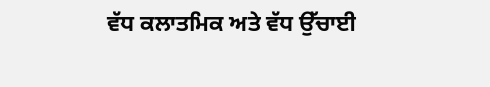ਵੱਧ ਕਲਾਤਮਿਕ ਅਤੇ ਵੱਧ ਉੱਚਾਈ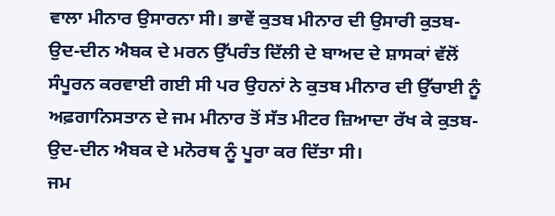ਵਾਲਾ ਮੀਨਾਰ ਉਸਾਰਨਾ ਸੀ। ਭਾਵੇਂ ਕੁਤਬ ਮੀਨਾਰ ਦੀ ਉਸਾਰੀ ਕੁਤਬ-ਉਦ-ਦੀਨ ਐਬਕ ਦੇ ਮਰਨ ਉੱਪਰੰਤ ਦਿੱਲੀ ਦੇ ਬਾਅਦ ਦੇ ਸ਼ਾਸਕਾਂ ਵੱਲੋਂ ਸੰਪੂਰਨ ਕਰਵਾਈ ਗਈ ਸੀ ਪਰ ਉਹਨਾਂ ਨੇ ਕੁਤਬ ਮੀਨਾਰ ਦੀ ਉੱਚਾਈ ਨੂੰ ਅਫ਼ਗਾਨਿਸਤਾਨ ਦੇ ਜਮ ਮੀਨਾਰ ਤੋਂ ਸੱਤ ਮੀਟਰ ਜ਼ਿਆਦਾ ਰੱਖ ਕੇ ਕੁਤਬ-ਉਦ-ਦੀਨ ਐਬਕ ਦੇ ਮਨੋਰਥ ਨੂੰ ਪੂਰਾ ਕਰ ਦਿੱਤਾ ਸੀ।
ਜਮ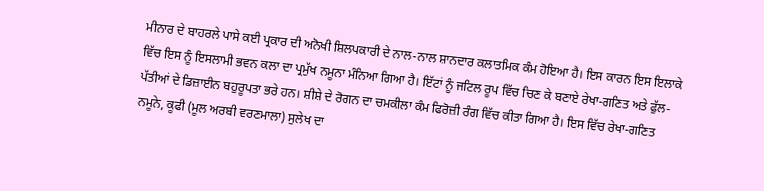ਮੀਨਾਰ ਦੇ ਬਾਹਰਲੇ ਪਾਸੇ ਕਈ ਪ੍ਰਕਾਰ ਦੀ ਅਨੋਖੀ ਸ਼ਿਲਪਕਾਰੀ ਦੇ ਨਾਲ-ਨਾਲ ਸ਼ਾਨਦਾਰ ਕਲਾਤਮਿਕ ਕੰਮ ਹੋਇਆ ਹੈ। ਇਸ ਕਾਰਨ ਇਸ ਇਲਾਕੇ ਵਿੱਚ ਇਸ ਨੂੰ ਇਸਲਾਮੀ ਭਵਨ ਕਲਾ ਦਾ ਪ੍ਰਮੁੱਖ ਨਮੂਨਾ ਮੰਨਿਆ ਗਿਆ ਹੈ। ਇੱਟਾਂ ਨੂੰ ਜਟਿਲ ਰੂਪ ਵਿੱਚ ਚਿਣ ਕੇ ਬਣਾਏ ਰੇਖਾ-ਗਣਿਤ ਅਤੇ ਫੁੱਲ-ਪੱਤੀਆਂ ਦੇ ਡਿਜ਼ਾਈਨ ਬਹੁਰੂਪਤਾ ਭਰੇ ਹਨ। ਸ਼ੀਸ਼ੇ ਦੇ ਰੋਗਨ ਦਾ ਚਮਕੀਲਾ ਕੰਮ ਫਿਰੋਜ਼ੀ ਰੰਗ ਵਿੱਚ ਕੀਤਾ ਗਿਆ ਹੈ। ਇਸ ਵਿੱਚ ਰੇਖਾ-ਗਣਿਤ ਨਮੂਨੇ, ਕੂਫੀ (ਮੂਲ ਅਰਬੀ ਵਰਣਮਾਲਾ) ਸੁਲੇਖ ਦਾ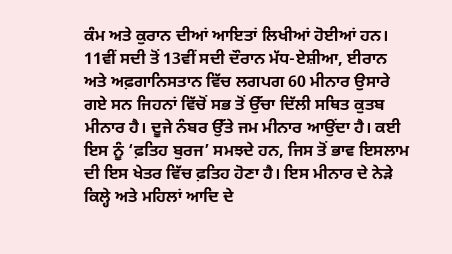ਕੰਮ ਅਤੇ ਕੁਰਾਨ ਦੀਆਂ ਆਇਤਾਂ ਲਿਖੀਆਂ ਹੋਈਆਂ ਹਨ।
11ਵੀਂ ਸਦੀ ਤੋਂ 13ਵੀਂ ਸਦੀ ਦੌਰਾਨ ਮੱਧ-ਏਸ਼ੀਆ, ਈਰਾਨ ਅਤੇ ਅਫ਼ਗਾਨਿਸਤਾਨ ਵਿੱਚ ਲਗਪਗ 60 ਮੀਨਾਰ ਉਸਾਰੇ ਗਏ ਸਨ ਜਿਹਨਾਂ ਵਿੱਚੋਂ ਸਭ ਤੋਂ ਉੱਚਾ ਦਿੱਲੀ ਸਥਿਤ ਕੁਤਬ ਮੀਨਾਰ ਹੈ। ਦੂਜੇ ਨੰਬਰ ਉੱਤੇ ਜਮ ਮੀਨਾਰ ਆਉਂਦਾ ਹੈ। ਕਈ ਇਸ ਨੂੰ ‘ਫ਼ਤਿਹ ਬੁਰਜ’ ਸਮਝਦੇ ਹਨ, ਜਿਸ ਤੋਂ ਭਾਵ ਇਸਲਾਮ ਦੀ ਇਸ ਖੇਤਰ ਵਿੱਚ ਫ਼ਤਿਹ ਹੋਣਾ ਹੈ। ਇਸ ਮੀਨਾਰ ਦੇ ਨੇੜੇ ਕਿਲ੍ਹੇ ਅਤੇ ਮਹਿਲਾਂ ਆਦਿ ਦੇ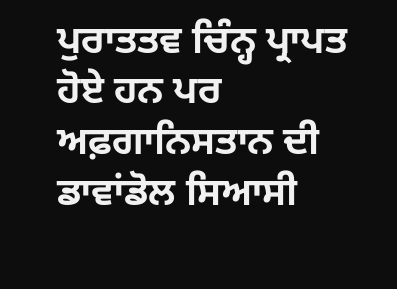ਪੁਰਾਤਤਵ ਚਿੰਨ੍ਹ ਪ੍ਰਾਪਤ ਹੋਏ ਹਨ ਪਰ ਅਫ਼ਗਾਨਿਸਤਾਨ ਦੀ ਡਾਵਾਂਡੋਲ ਸਿਆਸੀ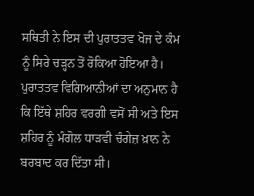ਸਥਿਤੀ ਨੇ ਇਸ ਦੀ ਪੁਰਾਤਤਵ ਖੋਜ ਦੇ ਕੰਮ ਨੂੰ ਸਿਰੇ ਚੜ੍ਹਨ ਤੋਂ ਰੋਕਿਆ ਹੋਇਆ ਹੈ। ਪੁਰਾਤਤਵ ਵਿਗਿਆਨੀਆਂ ਦਾ ਅਨੁਮਾਨ ਹੈ ਕਿ ਇੱਥੇ ਸ਼ਹਿਰ ਵਰਗੀ ਵਸੋਂ ਸੀ ਅਤੇ ਇਸ ਸ਼ਹਿਰ ਨੂੰ ਮੰਗੋਲ ਧਾੜਵੀ ਚੰਗੇਜ਼ ਖ਼ਾਨ ਨੇ ਬਰਬਾਦ ਕਰ ਦਿੱਤਾ ਸੀ।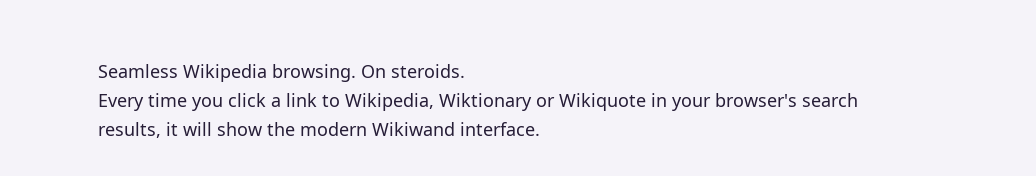Seamless Wikipedia browsing. On steroids.
Every time you click a link to Wikipedia, Wiktionary or Wikiquote in your browser's search results, it will show the modern Wikiwand interface.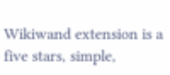Wikiwand extension is a five stars, simple,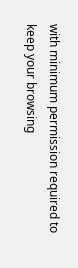with minimum permission required to keep your browsing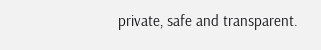private, safe and transparent.